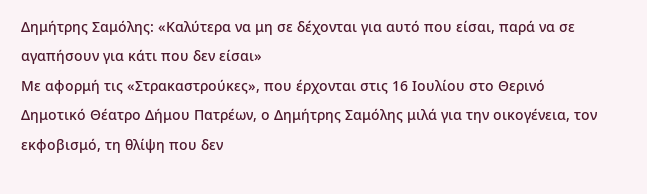Δημήτρης Σαμόλης: «Καλύτερα να μη σε δέχονται για αυτό που είσαι, παρά να σε αγαπήσουν για κάτι που δεν είσαι»
Με αφορμή τις «Στρακαστρούκες», που έρχονται στις 16 Ιουλίου στο Θερινό Δημοτικό Θέατρο Δήμου Πατρέων, ο Δημήτρης Σαμόλης μιλά για την οικογένεια, τον εκφοβισμό, τη θλίψη που δεν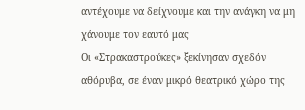αντέχουμε να δείχνουμε και την ανάγκη να μη χάνουμε τον εαυτό μας
Οι «Στρακαστρούκες» ξεκίνησαν σχεδόν αθόρυβα, σε έναν μικρό θεατρικό χώρο της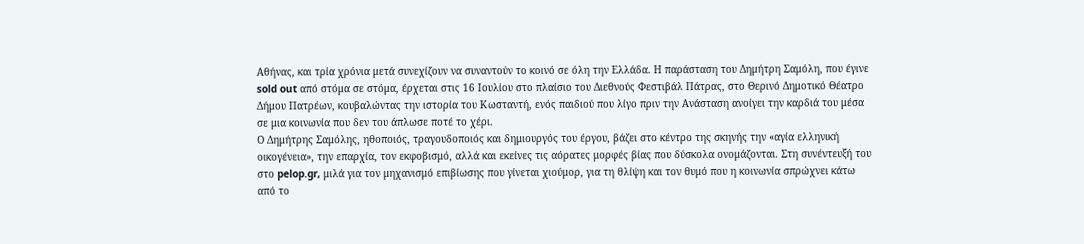Αθήνας, και τρία χρόνια μετά συνεχίζουν να συναντούν το κοινό σε όλη την Ελλάδα. Η παράσταση του Δημήτρη Σαμόλη, που έγινε sold out από στόμα σε στόμα, έρχεται στις 16 Ιουλίου στο πλαίσιο του Διεθνούς Φεστιβάλ Πάτρας, στο Θερινό Δημοτικό Θέατρο Δήμου Πατρέων, κουβαλώντας την ιστορία του Κωσταντή, ενός παιδιού που λίγο πριν την Ανάσταση ανοίγει την καρδιά του μέσα σε μια κοινωνία που δεν του άπλωσε ποτέ το χέρι.
Ο Δημήτρης Σαμόλης, ηθοποιός, τραγουδοποιός και δημιουργός του έργου, βάζει στο κέντρο της σκηνής την «αγία ελληνική οικογένεια», την επαρχία, τον εκφοβισμό, αλλά και εκείνες τις αόρατες μορφές βίας που δύσκολα ονομάζονται. Στη συνέντευξή του στο pelop.gr, μιλά για τον μηχανισμό επιβίωσης που γίνεται χιούμορ, για τη θλίψη και τον θυμό που η κοινωνία σπρώχνει κάτω από το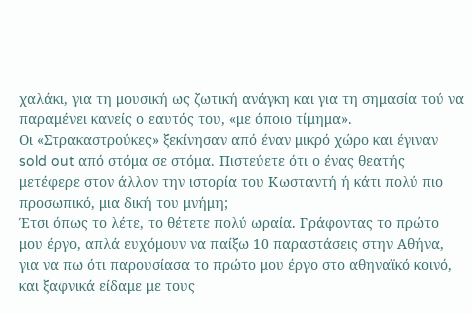χαλάκι, για τη μουσική ως ζωτική ανάγκη και για τη σημασία τού να παραμένει κανείς ο εαυτός του, «με όποιο τίμημα».
Οι «Στρακαστρούκες» ξεκίνησαν από έναν μικρό χώρο και έγιναν sold out από στόμα σε στόμα. Πιστεύετε ότι ο ένας θεατής μετέφερε στον άλλον την ιστορία του Κωσταντή ή κάτι πολύ πιο προσωπικό, μια δική του μνήμη;
Έτσι όπως το λέτε, το θέτετε πολύ ωραία. Γράφοντας το πρώτο μου έργο, απλά ευχόμουν να παίξω 10 παραστάσεις στην Αθήνα, για να πω ότι παρουσίασα το πρώτο μου έργο στο αθηναϊκό κοινό, και ξαφνικά είδαμε με τους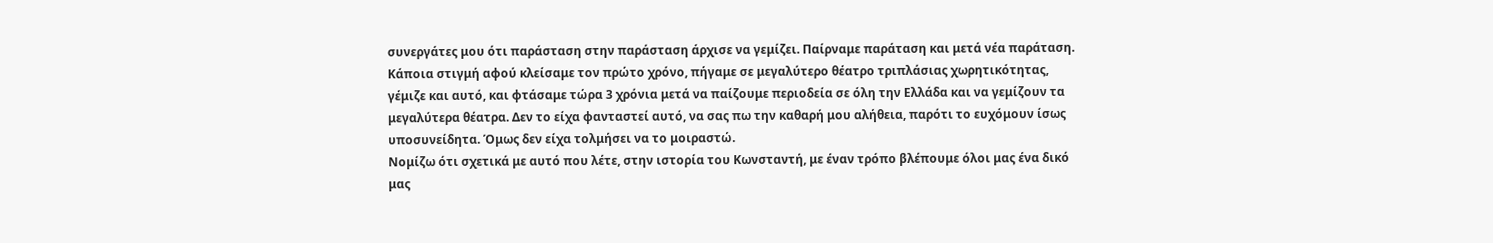συνεργάτες μου ότι παράσταση στην παράσταση άρχισε να γεμίζει. Παίρναμε παράταση και μετά νέα παράταση. Κάποια στιγμή αφού κλείσαμε τον πρώτο χρόνο, πήγαμε σε μεγαλύτερο θέατρο τριπλάσιας χωρητικότητας, γέμιζε και αυτό, και φτάσαμε τώρα 3 χρόνια μετά να παίζουμε περιοδεία σε όλη την Ελλάδα και να γεμίζουν τα μεγαλύτερα θέατρα. Δεν το είχα φανταστεί αυτό, να σας πω την καθαρή μου αλήθεια, παρότι το ευχόμουν ίσως υποσυνείδητα. Όμως δεν είχα τολμήσει να το μοιραστώ.
Νομίζω ότι σχετικά με αυτό που λέτε, στην ιστορία του Κωνσταντή, με έναν τρόπο βλέπουμε όλοι μας ένα δικό μας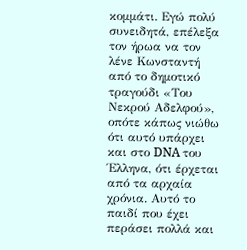κομμάτι. Εγώ πολύ συνειδητά, επέλεξα τον ήρωα να τον λένε Κωνσταντή από το δημοτικό τραγούδι «Του Νεκρού Αδελφού», οπότε κάπως νιώθω ότι αυτό υπάρχει και στο DNA του Έλληνα, ότι έρχεται από τα αρχαία χρόνια. Αυτό το παιδί που έχει περάσει πολλά και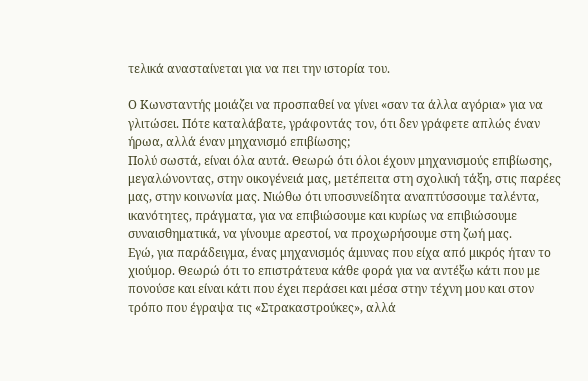τελικά ανασταίνεται για να πει την ιστορία του.

Ο Κωνσταντής μοιάζει να προσπαθεί να γίνει «σαν τα άλλα αγόρια» για να γλιτώσει. Πότε καταλάβατε, γράφοντάς τον, ότι δεν γράφετε απλώς έναν ήρωα, αλλά έναν μηχανισμό επιβίωσης;
Πολύ σωστά, είναι όλα αυτά. Θεωρώ ότι όλοι έχουν μηχανισμούς επιβίωσης, μεγαλώνοντας, στην οικογένειά μας, μετέπειτα στη σχολική τάξη, στις παρέες μας, στην κοινωνία μας. Νιώθω ότι υποσυνείδητα αναπτύσσουμε ταλέντα, ικανότητες, πράγματα, για να επιβιώσουμε και κυρίως να επιβιώσουμε συναισθηματικά, να γίνουμε αρεστοί, να προχωρήσουμε στη ζωή μας.
Εγώ, για παράδειγμα, ένας μηχανισμός άμυνας που είχα από μικρός ήταν το χιούμορ. Θεωρώ ότι το επιστράτευα κάθε φορά για να αντέξω κάτι που με πονούσε και είναι κάτι που έχει περάσει και μέσα στην τέχνη μου και στον τρόπο που έγραψα τις «Στρακαστρούκες», αλλά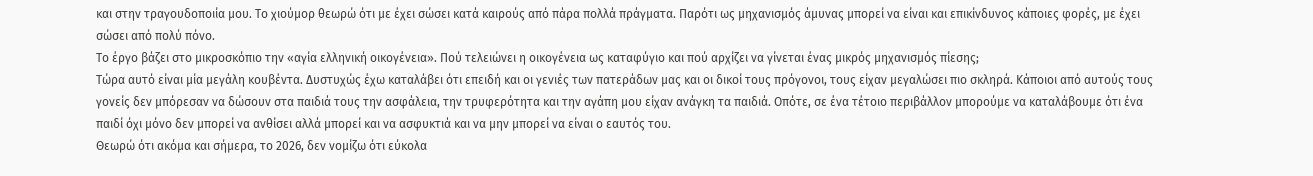και στην τραγουδοποιία μου. Το χιούμορ θεωρώ ότι με έχει σώσει κατά καιρούς από πάρα πολλά πράγματα. Παρότι ως μηχανισμός άμυνας μπορεί να είναι και επικίνδυνος κάποιες φορές, με έχει σώσει από πολύ πόνο.
Το έργο βάζει στο μικροσκόπιο την «αγία ελληνική οικογένεια». Πού τελειώνει η οικογένεια ως καταφύγιο και πού αρχίζει να γίνεται ένας μικρός μηχανισμός πίεσης;
Τώρα αυτό είναι μία μεγάλη κουβέντα. Δυστυχώς έχω καταλάβει ότι επειδή και οι γενιές των πατεράδων μας και οι δικοί τους πρόγονοι, τους είχαν μεγαλώσει πιο σκληρά. Κάποιοι από αυτούς τους γονείς δεν μπόρεσαν να δώσουν στα παιδιά τους την ασφάλεια, την τρυφερότητα και την αγάπη μου είχαν ανάγκη τα παιδιά. Οπότε, σε ένα τέτοιο περιβάλλον μπορούμε να καταλάβουμε ότι ένα παιδί όχι μόνο δεν μπορεί να ανθίσει αλλά μπορεί και να ασφυκτιά και να μην μπορεί να είναι ο εαυτός του.
Θεωρώ ότι ακόμα και σήμερα, το 2026, δεν νομίζω ότι εύκολα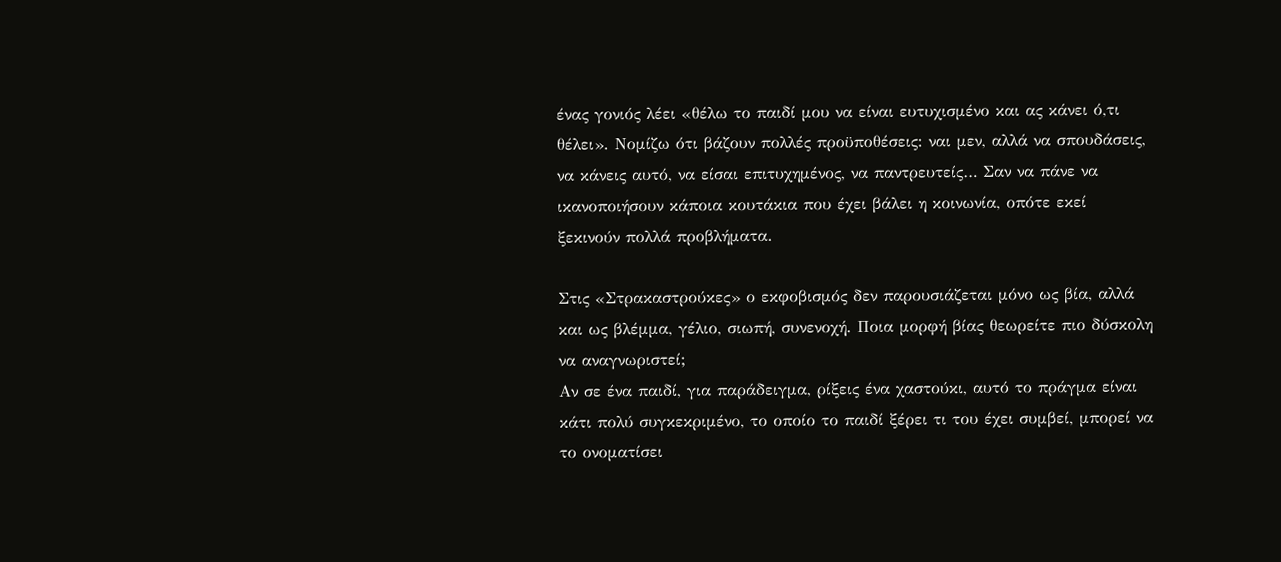ένας γονιός λέει «θέλω το παιδί μου να είναι ευτυχισμένο και ας κάνει ό,τι θέλει». Νομίζω ότι βάζουν πολλές προϋποθέσεις: ναι μεν, αλλά να σπουδάσεις, να κάνεις αυτό, να είσαι επιτυχημένος, να παντρευτείς… Σαν να πάνε να ικανοποιήσουν κάποια κουτάκια που έχει βάλει η κοινωνία, οπότε εκεί ξεκινούν πολλά προβλήματα.

Στις «Στρακαστρούκες» ο εκφοβισμός δεν παρουσιάζεται μόνο ως βία, αλλά και ως βλέμμα, γέλιο, σιωπή, συνενοχή. Ποια μορφή βίας θεωρείτε πιο δύσκολη να αναγνωριστεί;
Αν σε ένα παιδί, για παράδειγμα, ρίξεις ένα χαστούκι, αυτό το πράγμα είναι κάτι πολύ συγκεκριμένο, το οποίο το παιδί ξέρει τι του έχει συμβεί, μπορεί να το ονοματίσει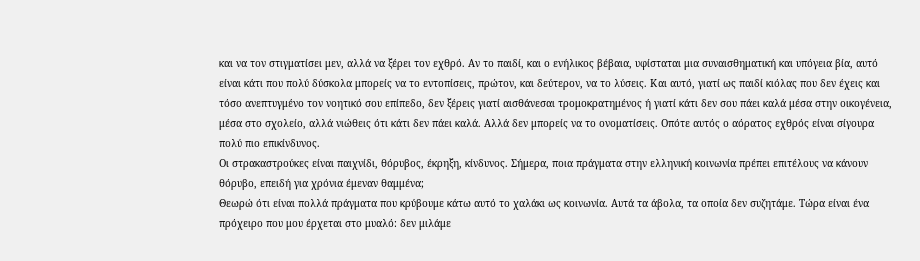και να τον στιγματίσει μεν, αλλά να ξέρει τον εχθρό. Αν το παιδί, και ο ενήλικος βέβαια, υφίσταται μια συναισθηματική και υπόγεια βία, αυτό είναι κάτι που πολύ δύσκολα μπορείς να το εντοπίσεις, πρώτον, και δεύτερον, να το λύσεις. Και αυτό, γιατί ως παιδί κιόλας που δεν έχεις και τόσο ανεπτυγμένο τον νοητικό σου επίπεδο, δεν ξέρεις γιατί αισθάνεσαι τρομοκρατημένος ή γιατί κάτι δεν σου πάει καλά μέσα στην οικογένεια, μέσα στο σχολείο, αλλά νιώθεις ότι κάτι δεν πάει καλά. Αλλά δεν μπορείς να το ονοματίσεις. Οπότε αυτός ο αόρατος εχθρός είναι σίγουρα πολύ πιο επικίνδυνος.
Οι στρακαστρούκες είναι παιχνίδι, θόρυβος, έκρηξη, κίνδυνος. Σήμερα, ποια πράγματα στην ελληνική κοινωνία πρέπει επιτέλους να κάνουν θόρυβο, επειδή για χρόνια έμεναν θαμμένα;
Θεωρώ ότι είναι πολλά πράγματα που κρύβουμε κάτω αυτό το χαλάκι ως κοινωνία. Αυτά τα άβολα, τα οποία δεν συζητάμε. Τώρα είναι ένα πρόχειρο που μου έρχεται στο μυαλό: δεν μιλάμε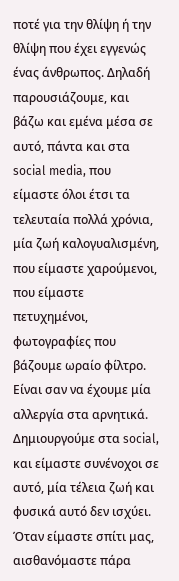ποτέ για την θλίψη ή την θλίψη που έχει εγγενώς ένας άνθρωπος. Δηλαδή παρουσιάζουμε, και βάζω και εμένα μέσα σε αυτό, πάντα και στα social media, που είμαστε όλοι έτσι τα τελευταία πολλά χρόνια, μία ζωή καλογυαλισμένη, που είμαστε χαρούμενοι, που είμαστε πετυχημένοι, φωτογραφίες που βάζουμε ωραίο φίλτρο. Είναι σαν να έχουμε μία αλλεργία στα αρνητικά. Δημιουργούμε στα social, και είμαστε συνένοχοι σε αυτό, μία τέλεια ζωή και φυσικά αυτό δεν ισχύει. Όταν είμαστε σπίτι μας, αισθανόμαστε πάρα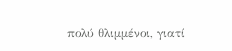πολύ θλιμμένοι, γιατί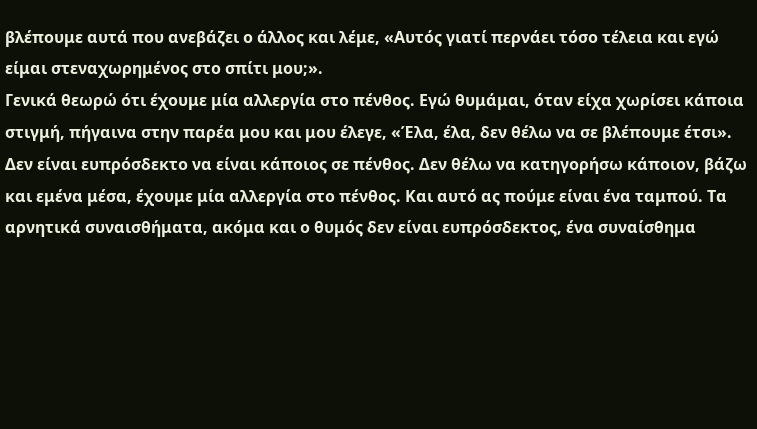βλέπουμε αυτά που ανεβάζει ο άλλος και λέμε, «Αυτός γιατί περνάει τόσο τέλεια και εγώ είμαι στεναχωρημένος στο σπίτι μου;».
Γενικά θεωρώ ότι έχουμε μία αλλεργία στο πένθος. Εγώ θυμάμαι, όταν είχα χωρίσει κάποια στιγμή, πήγαινα στην παρέα μου και μου έλεγε, «Έλα, έλα, δεν θέλω να σε βλέπουμε έτσι». Δεν είναι ευπρόσδεκτο να είναι κάποιος σε πένθος. Δεν θέλω να κατηγορήσω κάποιον, βάζω και εμένα μέσα, έχουμε μία αλλεργία στο πένθος. Και αυτό ας πούμε είναι ένα ταμπού. Τα αρνητικά συναισθήματα, ακόμα και ο θυμός δεν είναι ευπρόσδεκτος, ένα συναίσθημα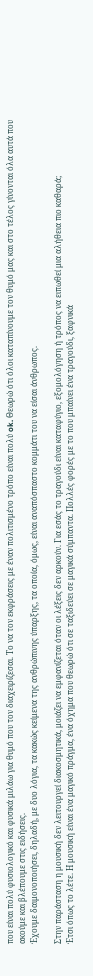που είναι πολύ φυσιολογικό και φυσικά μιλάω για θυμό που τον διαχειρίζεσαι. Το να τον εκφράσεις με έναν πολιτισμένο τρόπο είναι πολύ ok. Θεωρώ ότι όλοι καταπίνουμε τον θυμό μας και στο τέλος γίνονται όλα αυτά που ακούμε και βλέπουμε στις ειδήσεις.
Έχουμε δαιμονοποιήσει, δηλαδή, με δυο λόγια, τα κακώς κείμενα της ανθρώπινης ύπαρξης, τα οποία, όμως, είναι αναπόσπαστο κομμάτι του να είσαι άνθρωπος.

Στην παράσταση η μουσική δεν λειτουργεί διακοσμητικά, μοιάζει να εμφανίζεται όταν οι λέξεις δεν αρκούν. Για εσάς το τραγούδι είναι καταφύγιο, εξομολόγηση ή τρόπος να ειπωθεί μια αλήθεια πιο καθαρά;
Έτσι όπως το λέτε. Η μουσική είναι ένα μαγικό πράγμα, ένα όχημα που θεωρώ ότι σε ταξιδεύει σε μαγικά σύμπαντα. Πολλές φορές με το που μπαίνει ένα τραγούδι, ξαφνικά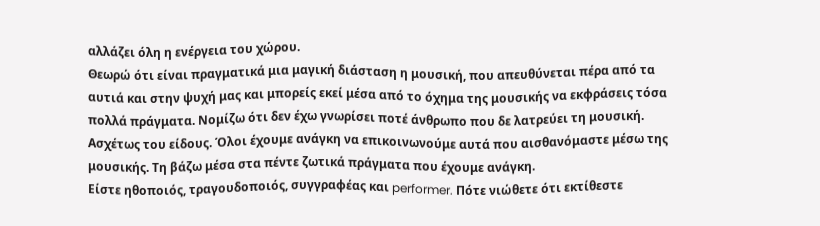αλλάζει όλη η ενέργεια του χώρου.
Θεωρώ ότι είναι πραγματικά μια μαγική διάσταση η μουσική, που απευθύνεται πέρα από τα αυτιά και στην ψυχή μας και μπορείς εκεί μέσα από το όχημα της μουσικής να εκφράσεις τόσα πολλά πράγματα. Νομίζω ότι δεν έχω γνωρίσει ποτέ άνθρωπο που δε λατρεύει τη μουσική. Ασχέτως του είδους. Όλοι έχουμε ανάγκη να επικοινωνούμε αυτά που αισθανόμαστε μέσω της μουσικής. Τη βάζω μέσα στα πέντε ζωτικά πράγματα που έχουμε ανάγκη.
Είστε ηθοποιός, τραγουδοποιός, συγγραφέας και performer. Πότε νιώθετε ότι εκτίθεστε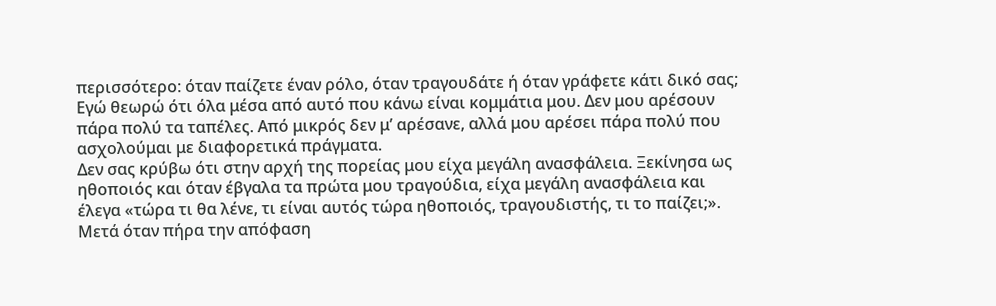περισσότερο: όταν παίζετε έναν ρόλο, όταν τραγουδάτε ή όταν γράφετε κάτι δικό σας;
Εγώ θεωρώ ότι όλα μέσα από αυτό που κάνω είναι κομμάτια μου. Δεν μου αρέσουν πάρα πολύ τα ταπέλες. Από μικρός δεν μ’ αρέσανε, αλλά μου αρέσει πάρα πολύ που ασχολούμαι με διαφορετικά πράγματα.
Δεν σας κρύβω ότι στην αρχή της πορείας μου είχα μεγάλη ανασφάλεια. Ξεκίνησα ως ηθοποιός και όταν έβγαλα τα πρώτα μου τραγούδια, είχα μεγάλη ανασφάλεια και έλεγα «τώρα τι θα λένε, τι είναι αυτός τώρα ηθοποιός, τραγουδιστής, τι το παίζει;».
Μετά όταν πήρα την απόφαση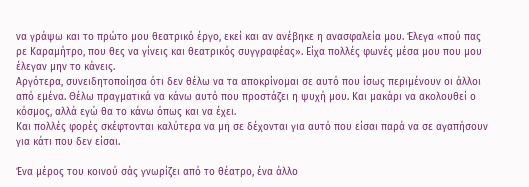να γράψω και το πρώτο μου θεατρικό έργο, εκεί και αν ανέβηκε η ανασφαλεία μου. Έλεγα «πού πας ρε Καραμήτρο, που θες να γίνεις και θεατρικός συγγραφέας». Είχα πολλές φωνές μέσα μου που μου έλεγαν μην το κάνεις.
Αργότερα, συνειδητοποίησα ότι δεν θέλω να τα αποκρίνομαι σε αυτό που ίσως περιμένουν οι άλλοι από εμένα. Θέλω πραγματικά να κάνω αυτό που προστάζει η ψυχή μου. Και μακάρι να ακολουθεί ο κόσμος, αλλά εγώ θα το κάνω όπως και να έχει.
Και πολλές φορές σκέφτονται καλύτερα να μη σε δέχονται για αυτό που είσαι παρά να σε αγαπήσουν για κάτι που δεν είσαι.

Ένα μέρος του κοινού σάς γνωρίζει από το θέατρο, ένα άλλο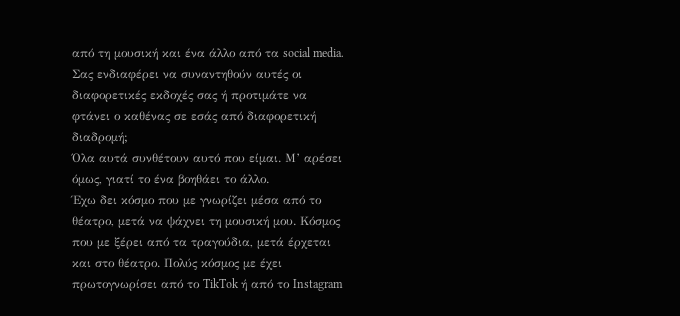από τη μουσική και ένα άλλο από τα social media. Σας ενδιαφέρει να συναντηθούν αυτές οι διαφορετικές εκδοχές σας ή προτιμάτε να φτάνει ο καθένας σε εσάς από διαφορετική διαδρομή;
Όλα αυτά συνθέτουν αυτό που είμαι. Μ’ αρέσει όμως, γιατί το ένα βοηθάει το άλλο.
Έχω δει κόσμο που με γνωρίζει μέσα από το θέατρο, μετά να ψάχνει τη μουσική μου. Κόσμος που με ξέρει από τα τραγούδια, μετά έρχεται και στο θέατρο. Πολύς κόσμος με έχει πρωτογνωρίσει από το TikTok ή από το Instagram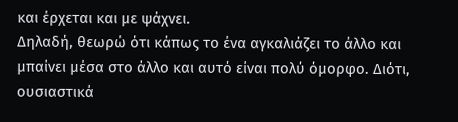και έρχεται και με ψάχνει.
Δηλαδή, θεωρώ ότι κάπως το ένα αγκαλιάζει το άλλο και μπαίνει μέσα στο άλλο και αυτό είναι πολύ όμορφο. Διότι, ουσιαστικά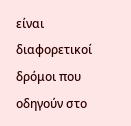είναι διαφορετικοί δρόμοι που οδηγούν στο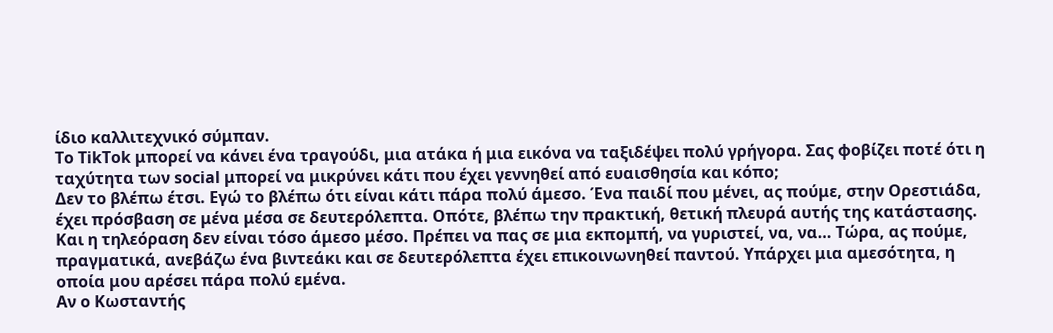ίδιο καλλιτεχνικό σύμπαν.
Το TikTok μπορεί να κάνει ένα τραγούδι, μια ατάκα ή μια εικόνα να ταξιδέψει πολύ γρήγορα. Σας φοβίζει ποτέ ότι η ταχύτητα των social μπορεί να μικρύνει κάτι που έχει γεννηθεί από ευαισθησία και κόπο;
Δεν το βλέπω έτσι. Εγώ το βλέπω ότι είναι κάτι πάρα πολύ άμεσο. Ένα παιδί που μένει, ας πούμε, στην Ορεστιάδα, έχει πρόσβαση σε μένα μέσα σε δευτερόλεπτα. Οπότε, βλέπω την πρακτική, θετική πλευρά αυτής της κατάστασης.
Και η τηλεόραση δεν είναι τόσο άμεσο μέσο. Πρέπει να πας σε μια εκπομπή, να γυριστεί, να, να… Τώρα, ας πούμε, πραγματικά, ανεβάζω ένα βιντεάκι και σε δευτερόλεπτα έχει επικοινωνηθεί παντού. Υπάρχει μια αμεσότητα, η οποία μου αρέσει πάρα πολύ εμένα.
Αν ο Κωσταντής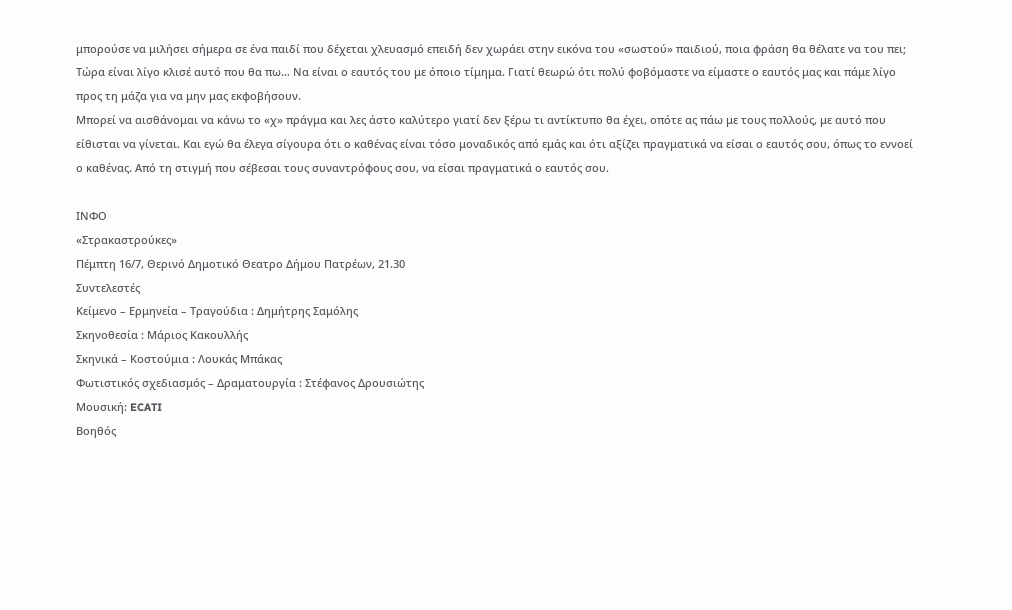μπορούσε να μιλήσει σήμερα σε ένα παιδί που δέχεται χλευασμό επειδή δεν χωράει στην εικόνα του «σωστού» παιδιού, ποια φράση θα θέλατε να του πει;
Τώρα είναι λίγο κλισέ αυτό που θα πω… Να είναι ο εαυτός του με όποιο τίμημα. Γιατί θεωρώ ότι πολύ φοβόμαστε να είμαστε ο εαυτός μας και πάμε λίγο προς τη μάζα για να μην μας εκφοβήσουν.
Μπορεί να αισθάνομαι να κάνω το «χ» πράγμα και λες άστο καλύτερο γιατί δεν ξέρω τι αντίκτυπο θα έχει, οπότε ας πάω με τους πολλούς, με αυτό που είθισται να γίνεται. Και εγώ θα έλεγα σίγουρα ότι ο καθένας είναι τόσο μοναδικός από εμάς και ότι αξίζει πραγματικά να είσαι ο εαυτός σου, όπως το εννοεί ο καθένας. Από τη στιγμή που σέβεσαι τους συναντρόφους σου, να είσαι πραγματικά ο εαυτός σου.

ΙΝΦΟ
«Στρακαστρούκες»
Πέμπτη 16/7, Θερινό Δημοτικό Θεατρο Δήμου Πατρέων, 21.30
Συντελεστές
Κείμενο – Ερμηνεία – Τραγούδια : Δημήτρης Σαμόλης
Σκηνοθεσία : Μάριος Κακουλλής
Σκηνικά – Κοστούμια : Λουκάς Μπάκας
Φωτιστικός σχεδιασμός – Δραματουργία : Στέφανος Δρουσιώτης
Μουσική: ECATI
Βοηθός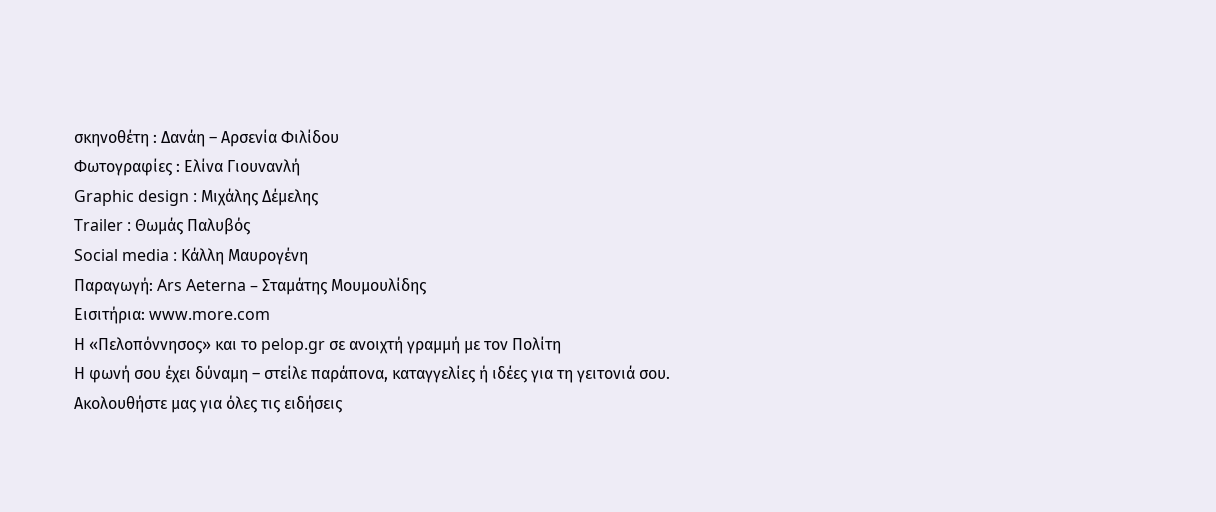σκηνοθέτη : Δανάη – Αρσενία Φιλίδου
Φωτογραφίες : Ελίνα Γιουνανλή
Graphic design : Μιχάλης Δέμελης
Trailer : Θωμάς Παλυβός
Social media : Κάλλη Μαυρογένη
Παραγωγή: Ars Aeterna – Σταμάτης Μουμουλίδης
Εισιτήρια: www.more.com
Η «Πελοπόννησος» και το pelop.gr σε ανοιχτή γραμμή με τον Πολίτη
Η φωνή σου έχει δύναμη – στείλε παράπονα, καταγγελίες ή ιδέες για τη γειτονιά σου.
Ακολουθήστε μας για όλες τις ειδήσεις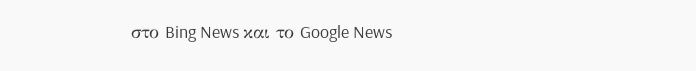στο Bing News και το Google News